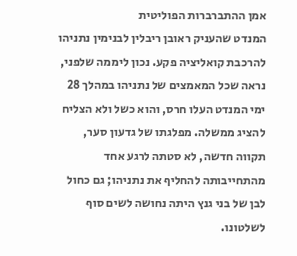אמן ההתברברות הפוליטית
המנדט שהעניק ראובן ריבלין לבנימין נתניהו להרכבת קואליציה פקע. נכון ליממה שלפני, נראה שכל המאמצים של נתניהו במהלך 28 ימי המנדט העלו חרס, והוא כשל ולא הצליח להציג ממשלה. מפלגתו של גדעון סער, תקווה חדשה, לא סטתה לרגע אחד מהתחייבותה להחליף את נתניהו; גם כחול לבן של בני גנץ היתה נחושה לשים סוף לשלטונו.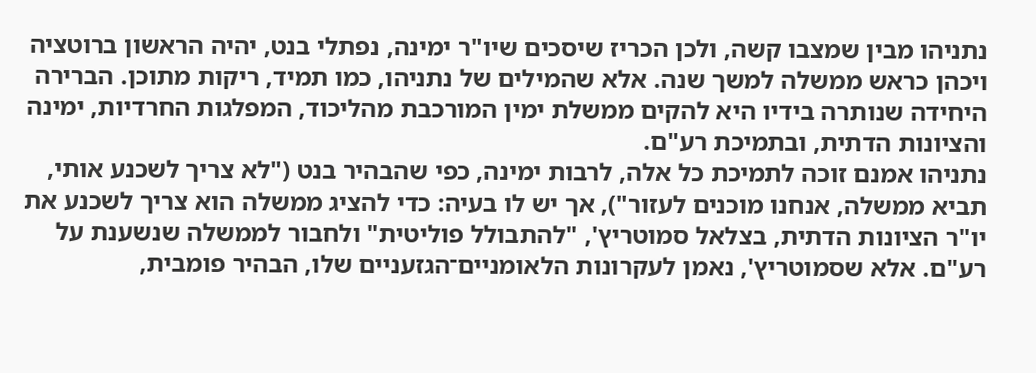נתניהו מבין שמצבו קשה, ולכן הכריז שיסכים שיו"ר ימינה, נפתלי בנט, יהיה הראשון ברוטציה ויכהן כראש ממשלה למשך שנה. אלא שהמילים של נתניהו, כמו תמיד, ריקות מתוכן. הברירה היחידה שנותרה בידיו היא להקים ממשלת ימין המורכבת מהליכוד, המפלגות החרדיות, ימינה והציונות הדתית, ובתמיכת רע"ם.
נתניהו אמנם זוכה לתמיכת כל אלה, לרבות ימינה, כפי שהבהיר בנט ("לא צריך לשכנע אותי, תביא ממשלה, אנחנו מוכנים לעזור"), אך יש לו בעיה: כדי להציג ממשלה הוא צריך לשכנע את יו"ר הציונות הדתית, בצלאל סמוטריץ', "להתבולל פוליטית" ולחבור לממשלה שנשענת על רע"ם. אלא שסמוטריץ', נאמן לעקרונות הלאומניים־הגזעניים שלו, הבהיר פומבית,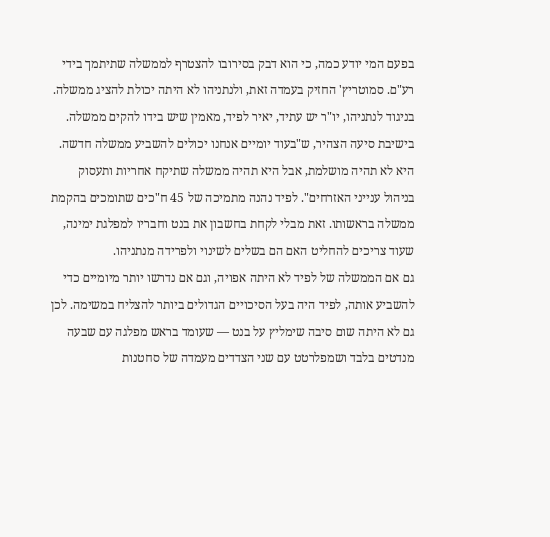בפעם המי יודע כמה, כי הוא דבק בסירובו להצטרף לממשלה שתיתמך בידי רע"ם. סמוטריץ' החזיק בעמדה זאת, ולנתניהו לא היתה יכולת להציג ממשלה.
בניגוד לנתניהו, יו"ר יש עתיד, יאיר לפיד, מאמין שיש בידו להקים ממשלה. בישיבת סיעה הצהיר, ש"בעוד יומיים אנחנו יכולים להשביע ממשלה חדשה. היא לא תהיה מושלמת, אבל היא תהיה ממשלה שתיקח אחריות ותעסוק בניהול ענייני האזרחים". לפיד נהנה מתמיכה של 45 ח"כים שתומכים בהקמת ממשלה בראשותו. זאת מבלי לקחת בחשבון את בנט וחבריו למפלגת ימינה, שעוד צריכים להחליט האם הם בשלים לשינוי ולפרידה מנתניהו.
גם אם הממשלה של לפיד לא היתה אפויה, וגם אם נדרשו יותר מיומיים כדי להשביע אותה, לפיד היה בעל הסיכויים הגדולים ביותר להצליח במשימה. לכן גם לא היתה שום סיבה שימליץ על בנט — שעומד בראש מפלגה עם שבעה מנדטים בלבד ושמפלרטט עם שני הצדדים מעמדה של סחטנות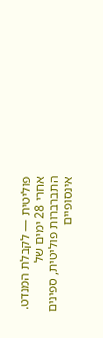פוליטית — לקבלת המנדט.
אחרי 28 ימים של התברברות פוליטית, ספינים אינסופיים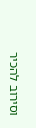וסירוב להכיר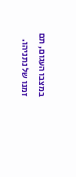במצבו העגום, תם זמנו של נתניהו.